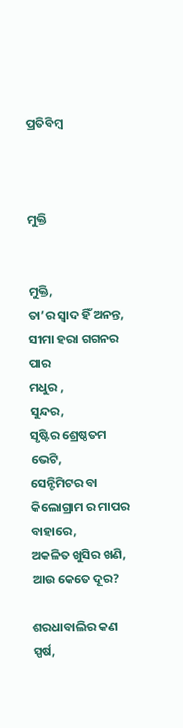ପ୍ରତିବିମ୍ବ



ମୁକ୍ତି


ମୁକ୍ତି,
ତା’ର ସ୍ଵାଦ ହିଁ ଅନନ୍ତ,
ସୀମା ହରା ଗଗନର ପାର
ମଧୁର ,
ସୁନ୍ଦର,
ସୃଷ୍ଟିର ଶ୍ରେଷ୍ଠତମ ଭେଟି,
ସେନ୍ଟିମିଟର ବା କିଲୋଗ୍ରାମ ର ମାପର ବାହାରେ,
ଅକଳିତ ଖୁସିର ଖଣି,
ଆଉ କେତେ ଦୂର?

ଶରଧାବାଲିର କଣ ସ୍ପର୍ଷ,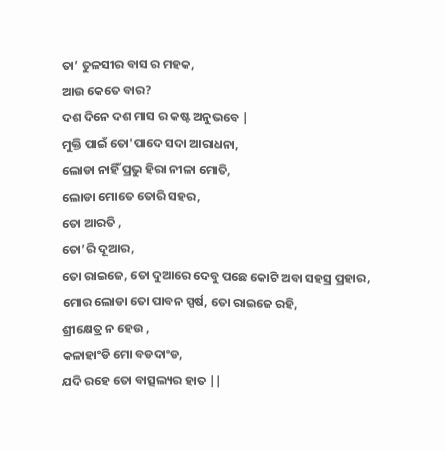ତା’ ତୁଳସୀର ବାସ ର ମହକ,
ଆଉ କେତେ ବାର?
ଦଶ ଦିନେ ଦଶ ମାସ ର କଷ୍ଟ ଅନୁଭବେ |
ମୁକ୍ତି ପାଇଁ ତୋ'ପାଦେ ସଦା ଆରାଧନା,
ଲୋଡା ନାହିଁ ପ୍ରଭୁ ହିରା ନୀଳା ମୋତି,
ଲୋଡା ମୋତେ ତୋରି ସହର,
ତୋ ଆରତି ,
ତୋ’ରି ଦୂଆର,
ତୋ ରାଇଜେ, ତୋ ଦୁଆରେ ଦେବୁ ପଛେ କୋଟି ଅବା ସହସ୍ର ପ୍ରହାର,
ମୋର ଲୋଡା ତୋ ପାବନ ସ୍ପର୍ଷ, ତୋ ରାଇଜେ ରହି,
ଶ୍ରୀକ୍ଷେତ୍ର ନ ହେଉ ,
କଳାହାଂଡି ମୋ ବଡଦାଂଡ,
ଯଦି ରହେ ତୋ ବାତ୍ସଲ୍ୟର ହାତ ||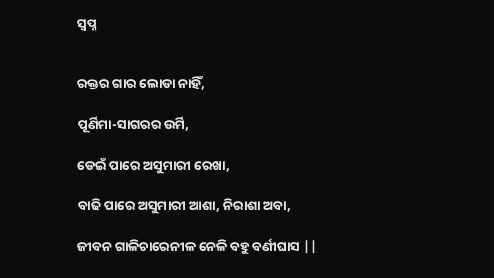ସ୍ଵପ୍ନ


ରକ୍ତର ଗାର ଲୋଡା ନାହିଁ,

ପୂର୍ଣିମା-ସାଗରର ଉର୍ମି,

ଡେଇଁ ପାରେ ଅସୁମାରୀ ରେଖା,

ବାଢି ପାରେ ଅସୁମାରୀ ଆଶା, ନିରାଶା ଅବା,

ଜୀବନ ଗାଳିଚାରେନୀଳ ନେଳି ବହୁ ବର୍ଣୀଘାସ ||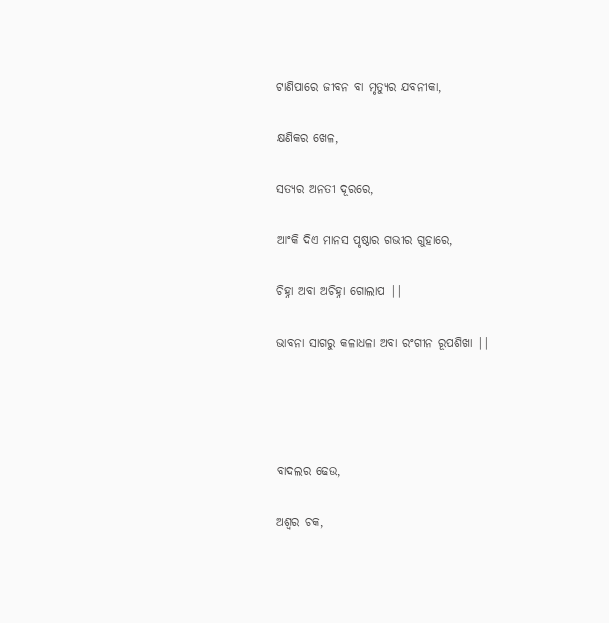ଟାଣିପାରେ ଜୀବନ ବା ମୃତ୍ୟୁର ଯବନୀକା,

କ୍ଷଣିକର ଖେଳ,

ସତ୍ୟର ଅନତୀ ଦୂରରେ,

ଆଂକି ଦିଏ ମାନସ ପୃଷ୍ଠାର ଗଭୀର ଗୁହାରେ,

ଚିହ୍ନା ଅବା ଅଚିହ୍ନା ଗୋଲାପ ||

ଭାବନା ସାଗରୁ କଳାଧଳା ଅବା ରଂଗୀନ ରୂପଶିଖା ||




ବାଦଲର ଢେଉ,

ଅଶ୍ଵର ଚକ,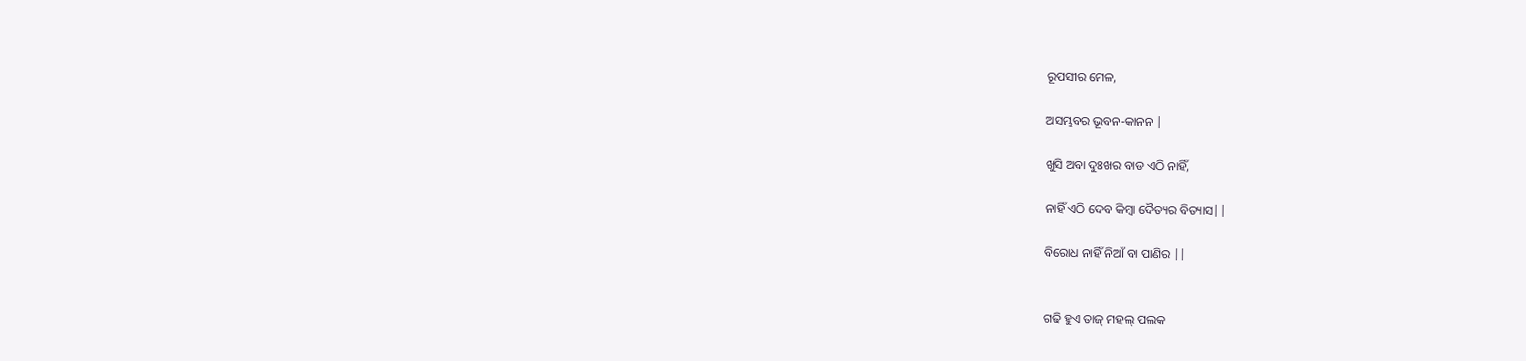ରୂପସୀର ମେଳ,

ଅସମ୍ଭବର ଭୂବନ-କାନନ |

ଖୁସି ଅବା ଦୁଃଖର ବାଡ ଏଠି ନାହିଁ,

ନାହିଁ ଏଠି ଦେବ କିମ୍ବା ଦୈତ୍ୟର ବିତ୍ୟାସ||

ବିରୋଧ ନାହିଁ ନିଆଁ ବା ପାଣିର ||


ଗଢି ହୁଏ ତାଜ୍ ମହଲ୍ ପଲକ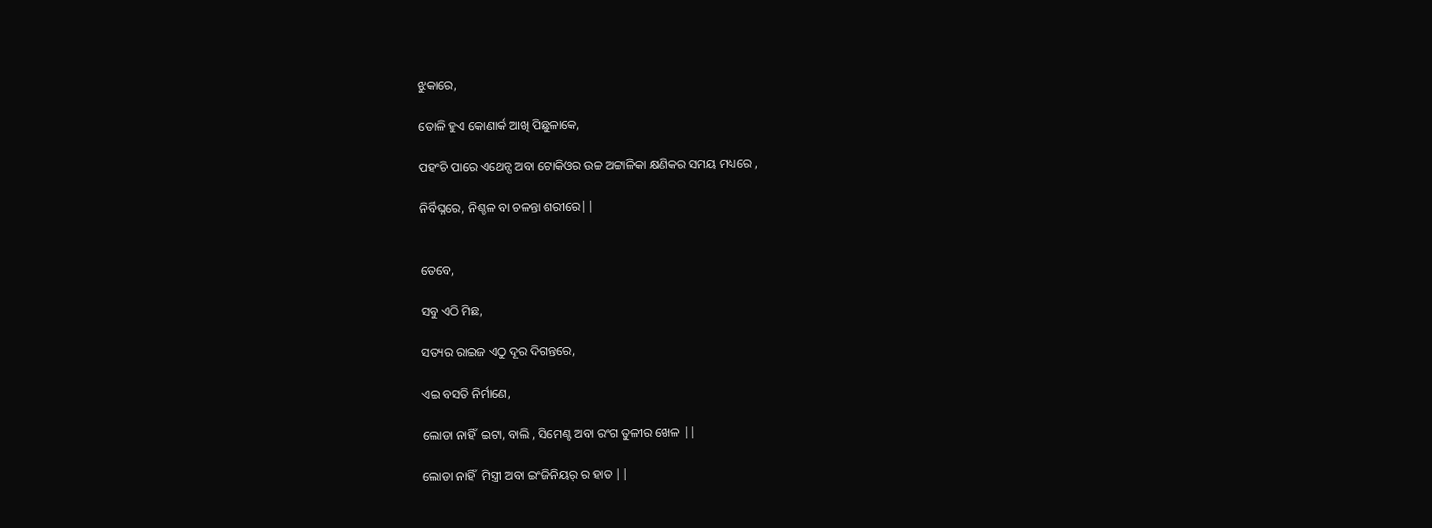ଝୁକାରେ,

ତୋଳି ହୁଏ କୋଣାର୍କ ଆଖି ପିଛୁଳାକେ,

ପହଂଚି ପାରେ ଏଥେନ୍ସ ଅବା ଟୋକିଓର ଉଚ୍ଚ ଅଟ୍ଟାଳିକା କ୍ଷଣିକର ସମୟ ମଧ୍ୟରେ ,

ନିର୍ବିଘ୍ନରେ, ନିଶ୍ଚଳ ବା ଚଳନ୍ତା ଶରୀରେ||


ତେବେ,

ସବୁ ଏଠି ମିଛ,

ସତ୍ୟର ରାଇଜ ଏଠୁ ଦୂର ଦିଗନ୍ତରେ,

ଏଇ ବସତି ନିର୍ମାଣେ,

ଲୋଡା ନାହିଁ  ଇଟା, ବାଲି , ସିମେଣ୍ଟ ଅବା ରଂଗ ତୁଳୀର ଖେଳ ||

ଲୋଡା ନାହିଁ  ମିସ୍ତ୍ରୀ ଅବା ଇଂଜିନିୟର୍ ର ହାତ ||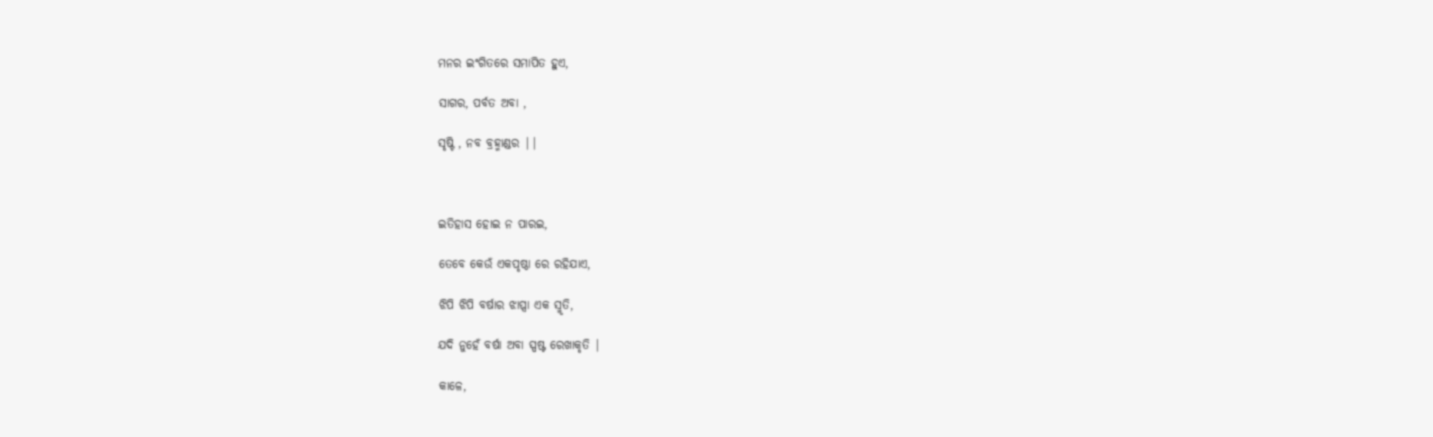ମନର ଇଂଗିତରେ ସମାପିତ ହୁଏ,

ସାଗର, ପର୍ବତ ଅବା ,

ସୃଷ୍ଟି , ନବ ବ୍ରହ୍ମାଣ୍ଡର ||



ଇତିହାସ ହୋଇ ନ ପାରଇ,

ତେବେ କେଉଁ ଏକପୃଷ୍ଠା ରେ ରହିଯାଏ,

ଝିପି ଝିପି ବର୍ଷାର ଝାପ୍ସା ଏକ ସ୍ମୃତି,

ଯଦି ନୁହେଁ ବର୍ଷା ଅବା ସ୍ପଷ୍ଟ ରେଖାକୃତି |

କାଳେ,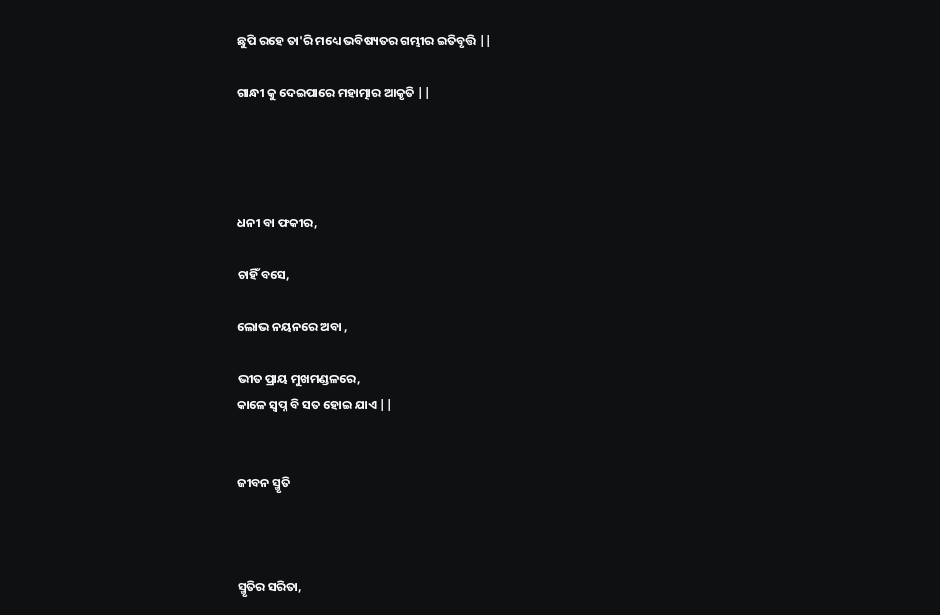ଛୁପି ରହେ ତା'ରି ମଧ୍ୟେ ଭବିଷ୍ୟତର ଗମ୍ଭୀର ଇତିବୃତ୍ତି ||

ଗାନ୍ଧୀ କୁ ଦେଇପାରେ ମହାତ୍ମାର ଆକୃତି ||




ଧନୀ ବା ଫକୀର,

ଚାହିଁ ବସେ,

ଲୋଭ ନୟନରେ ଅବା ,

ଭୀତ ପ୍ରାୟ ମୁଖମଣ୍ଡଳରେ,
କାଳେ ସ୍ଵପ୍ନ ବି ସତ ହୋଇ ଯାଏ ||


ଜୀବନ ସ୍ମୃତି



ସ୍ମୃତିର ସରିତା,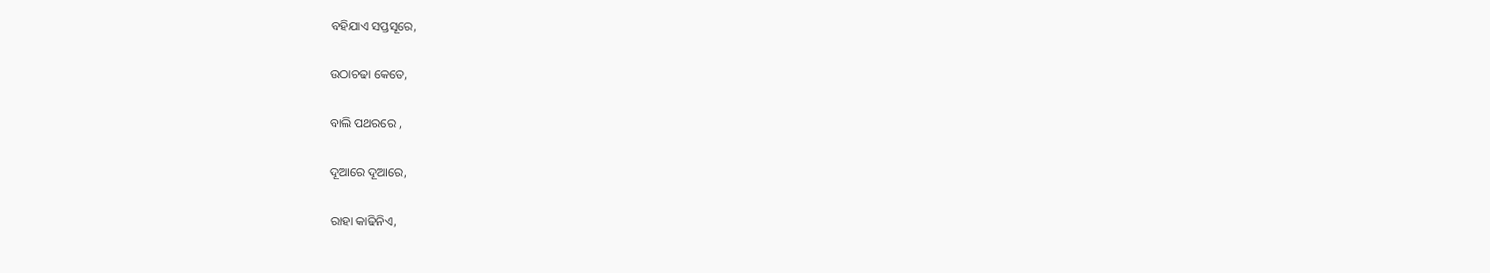ବହିଯାଏ ସପ୍ତସୂରେ,

ଉଠାଚଢା କେତେ,

ବାଲି ପଥରରେ ,

ଦୂଆରେ ଦୂଆରେ,

ରାହା କାଢିନିଏ,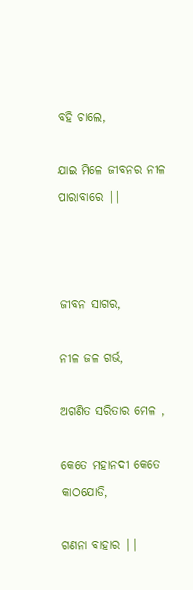ବହି ଚାଲେ,

ଯାଇ ମିଳେ ଜୀବନର ନୀଳ ପାରାବାରେ ||



ଜୀବନ ସାଗର,

ନୀଳ ଜଳ ଗର୍ଭ,

ଅଗଣିତ ସରିତାର ମେଳ ,

କେତେ ମହାନଦୀ କେତେ କାଠଯୋଡି,

ଗଣନା ବାହାର ||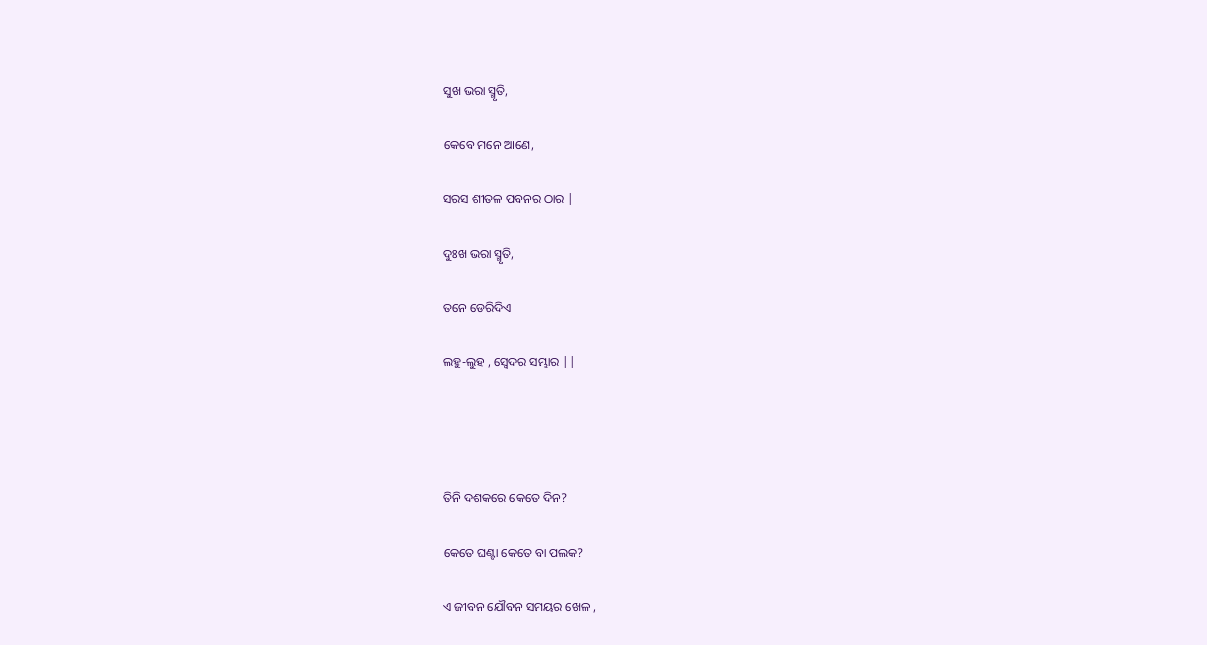ସୁଖ ଭରା ସ୍ମୃତି,

କେବେ ମନେ ଆଣେ,

ସରସ ଶୀତଳ ପବନର ଠାର |

ଦୁଃଖ ଭରା ସ୍ମୃତି,

ତନେ ଡେରିଦିଏ

ଲହୁ-ଲୁହ , ସ୍ଵେଦର ସମ୍ଭାର ||




ତିନି ଦଶକରେ କେତେ ଦିନ?

କେତେ ଘଣ୍ଟା କେତେ ବା ପଲକ?

ଏ ଜୀବନ ଯୌବନ ସମୟର ଖେଳ ,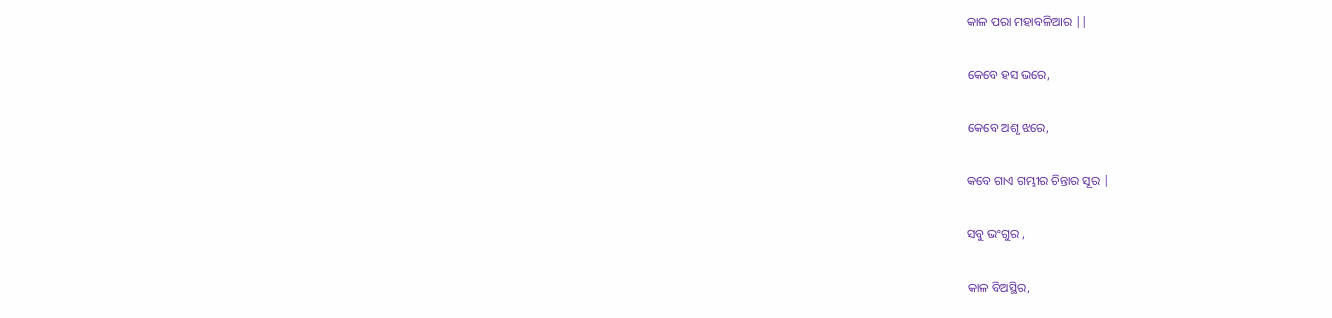କାଳ ପରା ମହାବଳିଆର ||

କେବେ ହସ ଭରେ,

କେବେ ଅଶୃ ଝରେ,

କବେ ଗାଏ ଗମ୍ଭୀର ଚିନ୍ତାର ସୂର |

ସବୁ ଭଂଗୁର ,

କାଳ ବିଅସ୍ଥିର,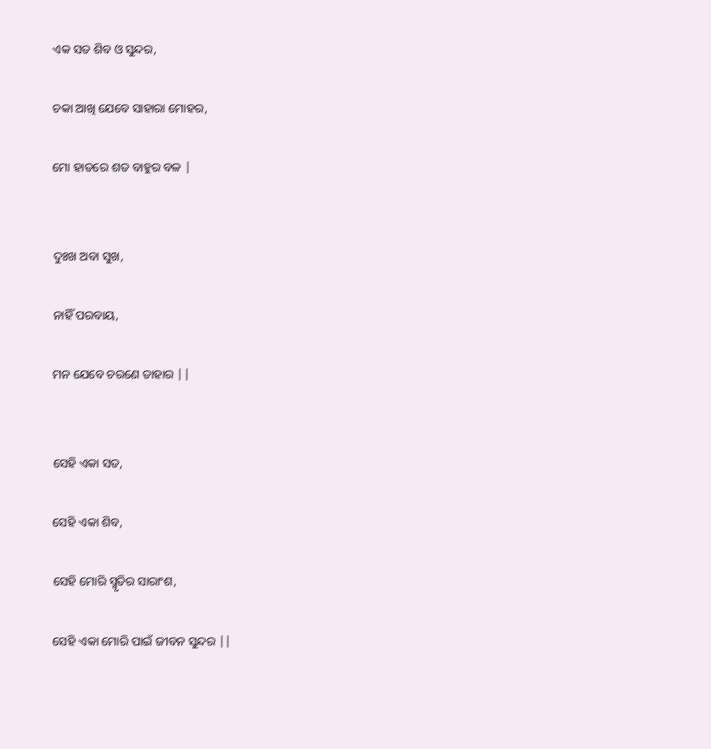ଏକ ସତ ଶିବ ଓ ସୁନ୍ଦର,

ଚକା ଆଖି ଯେବେ ସାହାରା ମୋହର,

ମୋ ହାତରେ ଶତ ବାହୁର ବଳ |


ଦୁଃଖ ଅବା ସୁଖ,

ନାହିଁ ପରବାୟ,

ମନ ଯେବେ ଚରଣେ ତାହାର ||


ସେହି ଏକା ସତ,

ସେହି ଏକା ଶିବ,

ସେହି ମୋରି ସ୍ମୃତିର ସାରାଂଶ,

ସେହି ଏକା ମୋରି ପାଇଁ ଜୀବନ ସୁନ୍ଦର ||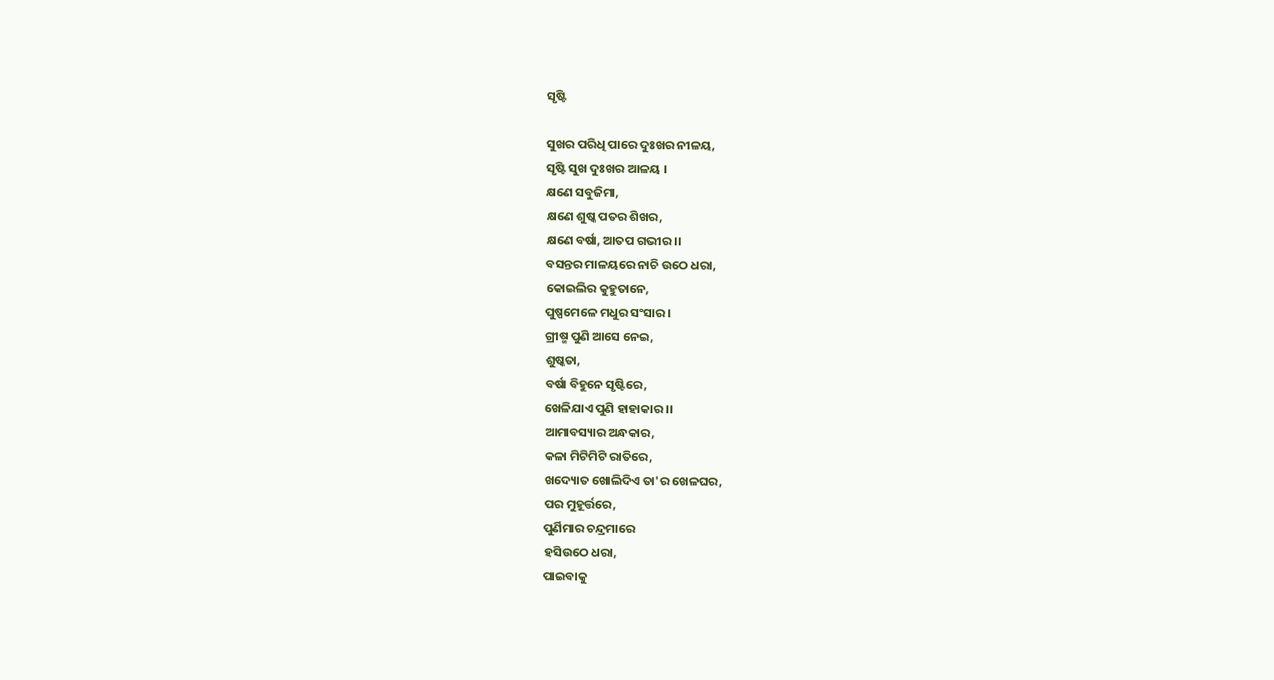ସୃଷ୍ଟି

ସୁଖର ପରିଧି ପାରେ ଦୁଃଖର ନୀଳୟ,
ସୃଷ୍ଟି ସୁଖ ଦୁଃଖର ଆଳୟ ।
କ୍ଷଣେ ସବୁଜିମା,
କ୍ଷଣେ ଶୁଷ୍କ ପତର ଶିଖର,
କ୍ଷଣେ ବର୍ଷା, ଆତପ ଗଭୀର ।।
ବସନ୍ତର ମାଳୟରେ ନାଚି ଉଠେ ଧରା,
କୋଇଲିର କୁହୁତାନେ,
ପୁଷ୍ପମେଳେ ମଧୁର ସଂସାର ।
ଗ୍ରୀଷ୍ମ ପୁଣି ଆସେ ନେଇ,
ଶୁଷ୍କତା,
ବର୍ଷା ବିହୁନେ ସୃଷ୍ଟିରେ,
ଖେଳିଯାଏ ପୁଣି ହାହାକାର ।।
ଆମାବସ୍ୟାର ଅନ୍ଧକାର,
କଳା ମିଟିମିଟି ରାତିରେ,
ଖଦ୍ୟୋତ ଖୋଲିଦିଏ ତା'ର ଖେଳଘର,
ପର ମୁହୂର୍ତ୍ତରେ,
ପୁର୍ଣିମାର ଚନ୍ଦ୍ରମାରେ
ହସିଉଠେ ଧରା,
ପାଇବାକୁ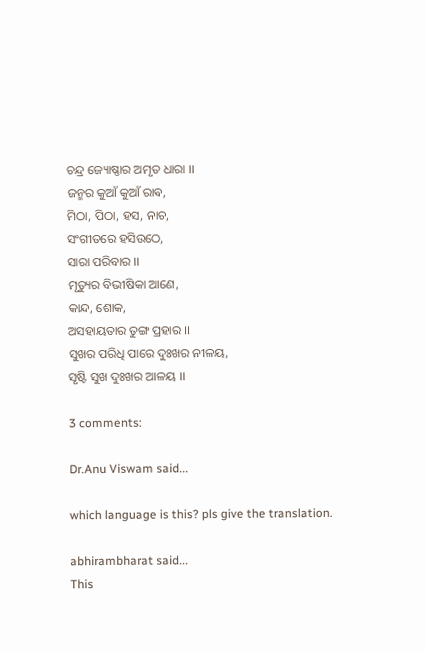ଚନ୍ଦ୍ର ଜ୍ୟୋଷ୍ଣାର ଅମୃତ ଧାରା ।।
ଜନ୍ମର କୁଆଁ କୁଆଁ ରାଵ,
ମିଠା, ପିଠା, ହସ, ନାଚ,
ସଂଗୀତରେ ହସିଉଠେ,
ସାରା ପରିବାର ।।
ମୃତ୍ୟୁର ବିଭୀଷିକା ଆଣେ,
କାନ୍ଦ, ଶୋକ,
ଅସହାୟତାର ତୁଙ୍ଗ ପ୍ରହାର ।।
ସୁଖର ପରିଧି ପାରେ ଦୁଃଖର ନୀଳୟ,
ସୃଷ୍ଟି ସୁଖ ଦୁଃଖର ଆଳୟ ।।

3 comments:

Dr.Anu Viswam said...

which language is this? pls give the translation.

abhirambharat said...
This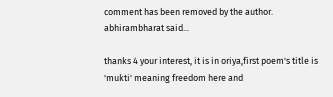comment has been removed by the author.
abhirambharat said...

thanks 4 your interest, it is in oriya,first poem's title is 'mukti' meaning freedom here and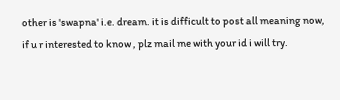other is 'swapna' i.e. dream. it is difficult to post all meaning now, if u r interested to know , plz mail me with your id i will try.